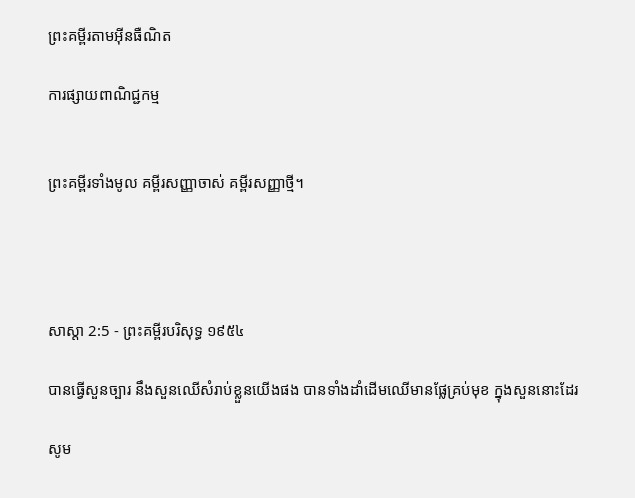ព្រះគម្ពីរតាមអ៊ីនធឺណិត

ការផ្សាយពាណិជ្ជកម្ម


ព្រះគម្ពីរទាំងមូល គម្ពីរសញ្ញាចាស់ គម្ពីរសញ្ញាថ្មី។




សាស្តា 2:5 - ព្រះគម្ពីរបរិសុទ្ធ ១៩៥៤

បានធ្វើសួន‌ច្បារ នឹងសួនឈើសំរាប់ខ្លួនយើងផង បានទាំងដាំដើមឈើមានផ្លែគ្រប់មុខ ក្នុងសួននោះដែរ

សូម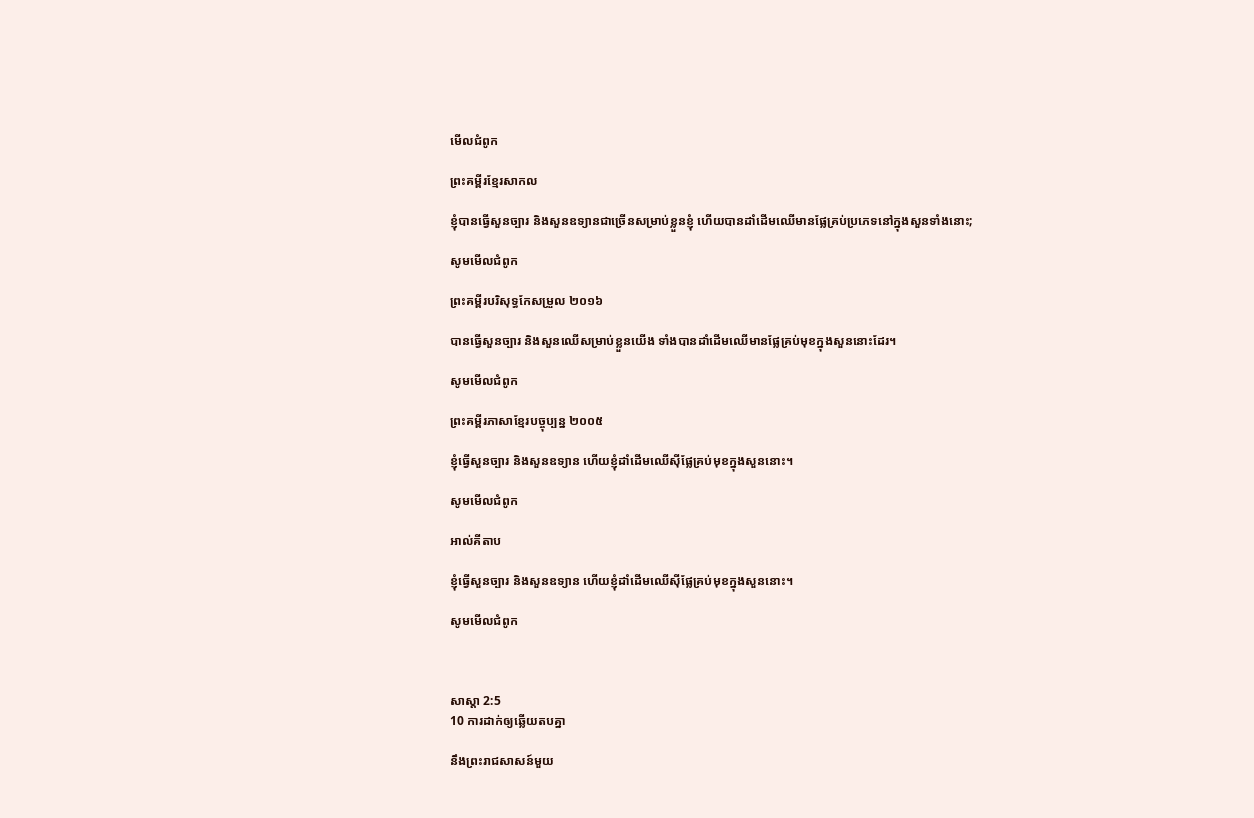មើលជំពូក

ព្រះគម្ពីរខ្មែរសាកល

ខ្ញុំបានធ្វើសួនច្បារ និងសួនឧទ្យានជាច្រើនសម្រាប់ខ្លួនខ្ញុំ ហើយបានដាំដើមឈើមានផ្លែគ្រប់ប្រភេទនៅក្នុងសួនទាំងនោះ;

សូមមើលជំពូក

ព្រះគម្ពីរបរិសុទ្ធកែសម្រួល ២០១៦

បានធ្វើសួន‌ច្បារ និងសួនឈើសម្រាប់ខ្លួនយើង ទាំងបានដាំដើមឈើមានផ្លែគ្រប់មុខក្នុងសួននោះដែរ។

សូមមើលជំពូក

ព្រះគម្ពីរភាសាខ្មែរបច្ចុប្បន្ន ២០០៥

ខ្ញុំធ្វើសួនច្បារ និងសួនឧទ្យាន ហើយខ្ញុំដាំដើមឈើស៊ីផ្លែគ្រប់មុខក្នុងសួននោះ។

សូមមើលជំពូក

អាល់គីតាប

ខ្ញុំធ្វើសួនច្បារ និងសួនឧទ្យាន ហើយខ្ញុំដាំដើមឈើស៊ីផ្លែគ្រប់មុខក្នុងសួននោះ។

សូមមើលជំពូក



សាស្តា 2:5
10 ការដាក់ឲ្យឆ្លើយតបគ្នា

នឹងព្រះ‌រាជ‌សាសន៍មួយ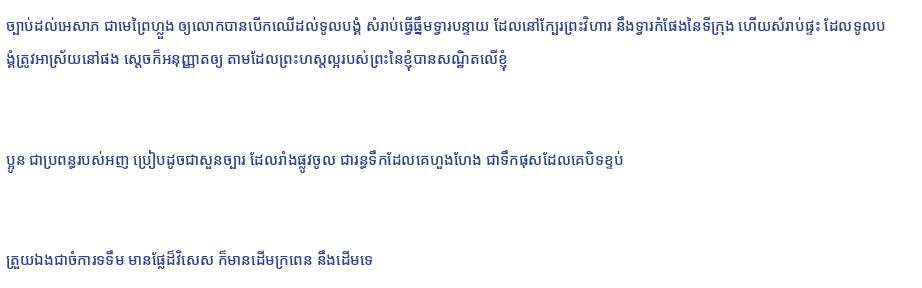ច្បាប់ដល់អេសាភ ជាមេព្រៃហ្លួង ឲ្យលោកបានបើកឈើដល់ទូលបង្គំ សំរាប់ធ្វើធ្នឹមទ្វារបន្ទាយ ដែលនៅក្បែរព្រះ‌វិហារ នឹងទ្វារកំផែងនៃទីក្រុង ហើយសំរាប់ផ្ទះ ដែលទូលបង្គំត្រូវអាស្រ័យនៅផង ស្តេចក៏អនុញ្ញាតឲ្យ តាមដែលព្រះ‌ហស្តល្អរបស់ព្រះនៃខ្ញុំបានសណ្ឋិតលើខ្ញុំ


ប្អូន ជាប្រពន្ធរបស់អញ ប្រៀបដូចជាសួន‌ច្បារ ដែលរាំងផ្លូវចូល ជារន្ធទឹកដែលគេហួង‌ហែង ជាទឹកផុសដែលគេបិទខ្ទប់


ត្រួយឯងជាចំការទទឹម មានផ្លែដ៏វិសេស ក៏មានដើមក្រពេន នឹងដើមទេ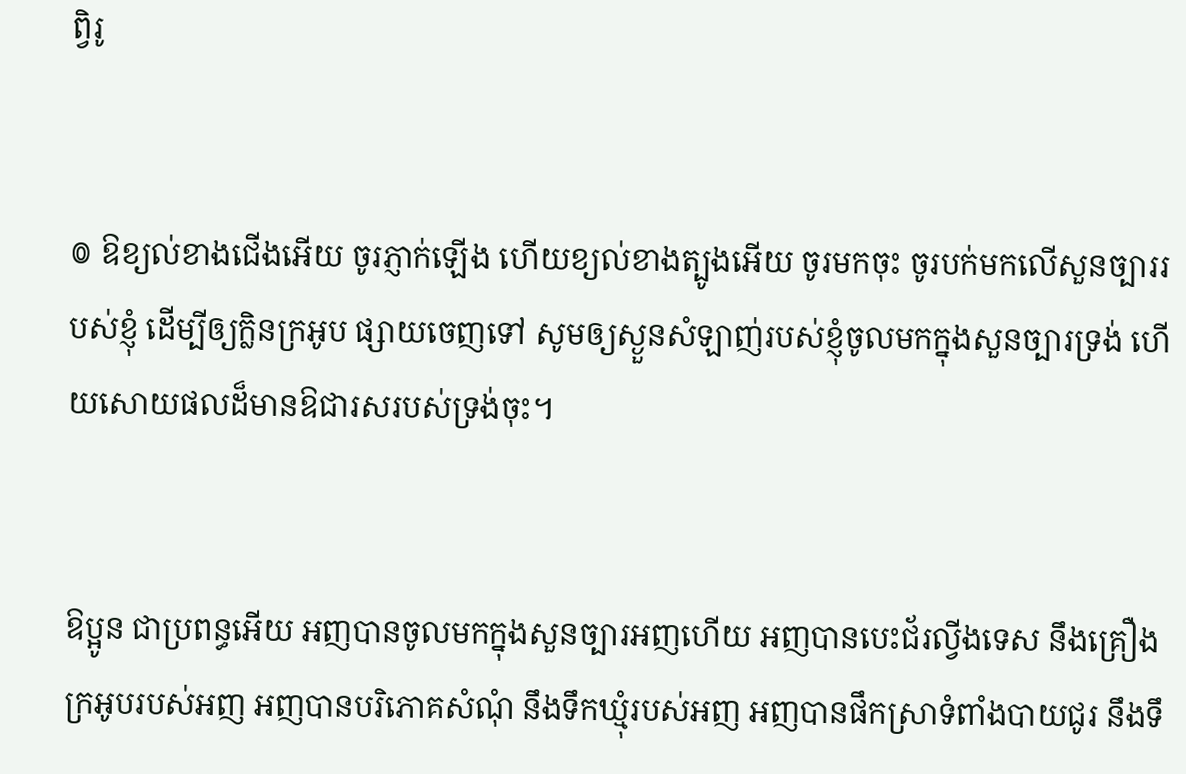ព្វិរូ


៙ ឱខ្យល់ខាងជើងអើយ ចូរភ្ញាក់ឡើង ហើយខ្យល់ខាងត្បូងអើយ ចូរមកចុះ ចូរបក់មកលើសួន‌ច្បាររបស់ខ្ញុំ ដើម្បីឲ្យក្លិនក្រអូប ផ្សាយចេញទៅ សូមឲ្យស្ងួនសំឡាញ់របស់ខ្ញុំចូលមកក្នុងសួន‌ច្បារទ្រង់ ហើយសោយផលដ៏មានឱជារសរបស់ទ្រង់ចុះ។


ឱប្អូន ជាប្រពន្ធអើយ អញបានចូលមកក្នុងសួន‌ច្បារអញហើយ អញបានបេះជ័រល្វីង‌ទេស នឹងគ្រឿងក្រអូបរបស់អញ អញបានបរិភោគសំណុំ នឹងទឹកឃ្មុំរបស់អញ អញបានផឹកស្រាទំពាំង‌បាយ‌ជូរ នឹងទឹ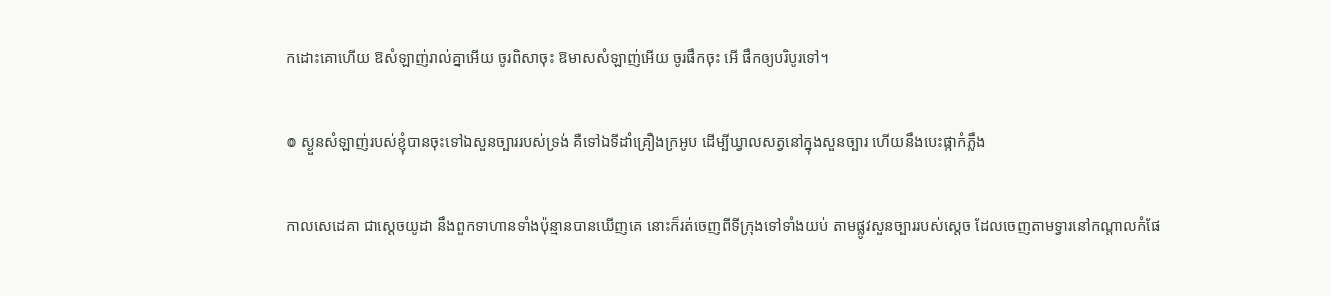កដោះគោហើយ ឱសំឡាញ់រាល់គ្នាអើយ ចូរពិសាចុះ ឱមាសសំឡាញ់អើយ ចូរផឹកចុះ អើ ផឹកឲ្យបរិបូរទៅ។


៙ ស្ងួនសំឡាញ់របស់ខ្ញុំបានចុះទៅឯសួន‌ច្បាររបស់ទ្រង់ គឺទៅឯទីដាំគ្រឿងក្រអូប ដើម្បីឃ្វាលសត្វនៅក្នុងសួន‌ច្បារ ហើយនឹងបេះផ្កាកំភ្លឹង


កាលសេដេគា ជាស្តេចយូដា នឹងពួកទាហានទាំងប៉ុន្មានបានឃើញគេ នោះក៏រត់ចេញពីទីក្រុងទៅទាំងយប់ តាមផ្លូវសួន‌ច្បាររបស់ស្តេច ដែលចេញតាមទ្វារនៅកណ្តាលកំផែ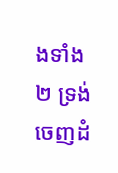ងទាំង២ ទ្រង់ចេញដំ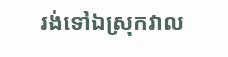រង់ទៅឯស្រុកវាល